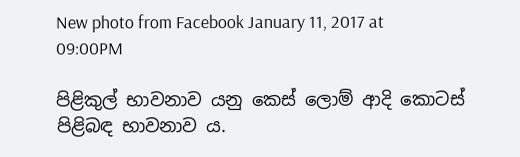New photo from Facebook January 11, 2017 at 09:00PM

පිළිකුල් භාවනාව යනු කෙස් ලොම් ආදි කොටස් පිළිබඳ භාවනාව ය.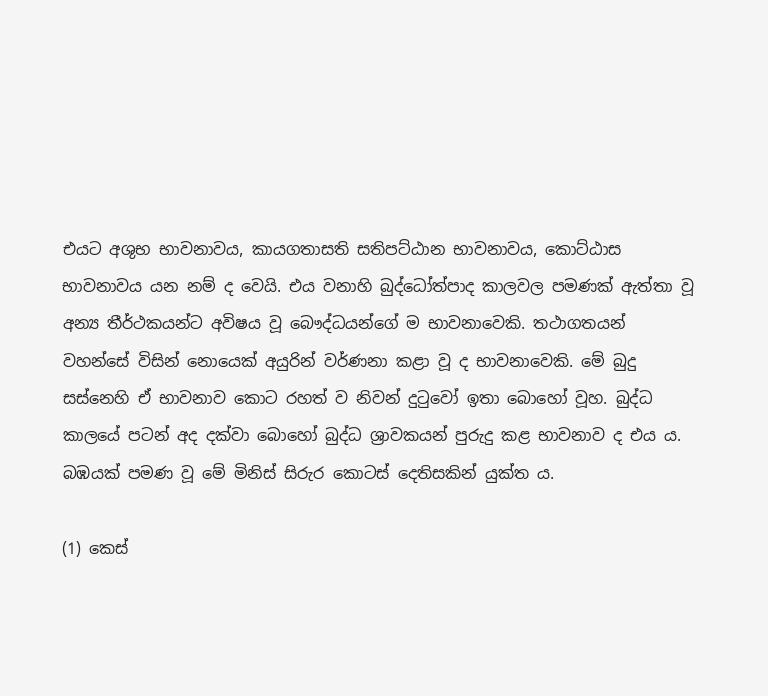එයට අශුභ භාවනාවය, කායගතාසති සතිපට්ඨාන භාවනාවය, කොට්ඨාස භාවනාවය යන නම් ද වෙයි. එය වනාහි බුද්ධෝත්පාද කාලවල පමණක් ඇත්තා වූ අන්‍ය තීර්ථකයන්ට අවිෂය වූ බෞද්ධයන්ගේ ම භාවනාවෙකි. තථාගතයන් වහන්සේ විසින් නොයෙක් අයුරින් වර්ණනා කළා වූ ද භාවනාවෙකි. මේ බුදු සස්නෙහි ඒ භාවනාව කොට රහත් ව නිවන් දුටුවෝ ඉතා බොහෝ වූහ. බුද්ධ කාලයේ පටන් අද දක්වා බොහෝ බුද්ධ ශ්‍රාවකයන් පුරුදු කළ භාවනාව ද එය ය. බඹයක් පමණ වූ මේ මිනිස් සිරුර කොටස් දෙතිසකින් යුක්ත ය.

(1) කෙස්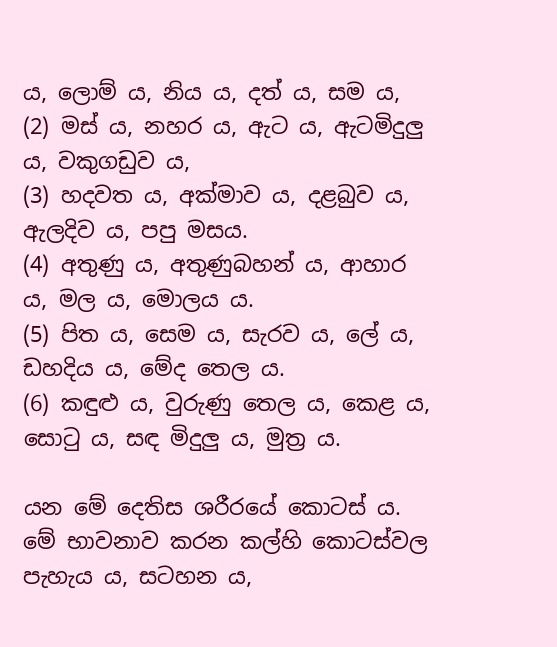ය, ලොම් ය, නිය ය, දත් ය, සම ය,
(2) මස් ය, නහර ය, ඇට ය, ඇටමිදුලු ය, වකුගඩුව ය,
(3) හදවත ය, අක්මාව ය, දළබුව ය, ඇලදිව ය, පපු මසය.
(4) අතුණු ය, අතුණුබහන් ය, ආහාර ය, මල ය, මොලය ය.
(5) පිත ය, සෙම ය, සැරව ය, ලේ ය, ඩහදිය ය, මේද තෙල ය.
(6) කඳුළු ය, වුරුණු තෙල ය, කෙළ ය, සොටු ය, සඳ මිදුලු ය, මුත්‍ර‍ ය.

යන මේ දෙතිස ශරීරයේ කොටස් ය. මේ භාවනාව කරන කල්හි කොටස්වල පැහැය ය, සටහන ය,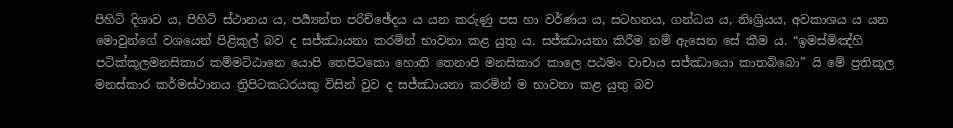පිහිටි දිශාව ය, පිහිටි ස්ථානය ය, පර්‍ය්‍යන්ත පරිච්ඡේදය ය යන කරුණු පස හා වර්ණය ය, සටහනය, ගන්ධය ය, නිඃශ්‍රියය, අවකාශය ය යන මොවුන්ගේ වශයෙන් පිළිකුල් බව ද සජ්ඣායනා කරමින් භාවනා කළ යුතු ය. සජ්ඣායනා කිරීම නම් ඇසෙන සේ කීම ය. “ඉමස්මිඤ්හි පටික්කූලමනසිකාර කම්මට්ඨානෙ යොපි තෙපිටකො හොති තෙනාපි මනසිකාර කාලෙ පඨමං වාචාය සජ්ඣායො කාතබ්බො” යි මේ ප්‍ර‍තිකූල මනස්කාර කර්මස්ථානය ත්‍රිපිටකධරයකු විසින් වුව ද සජ්ඣායනා කරමින් ම භාවනා කළ යුතු බව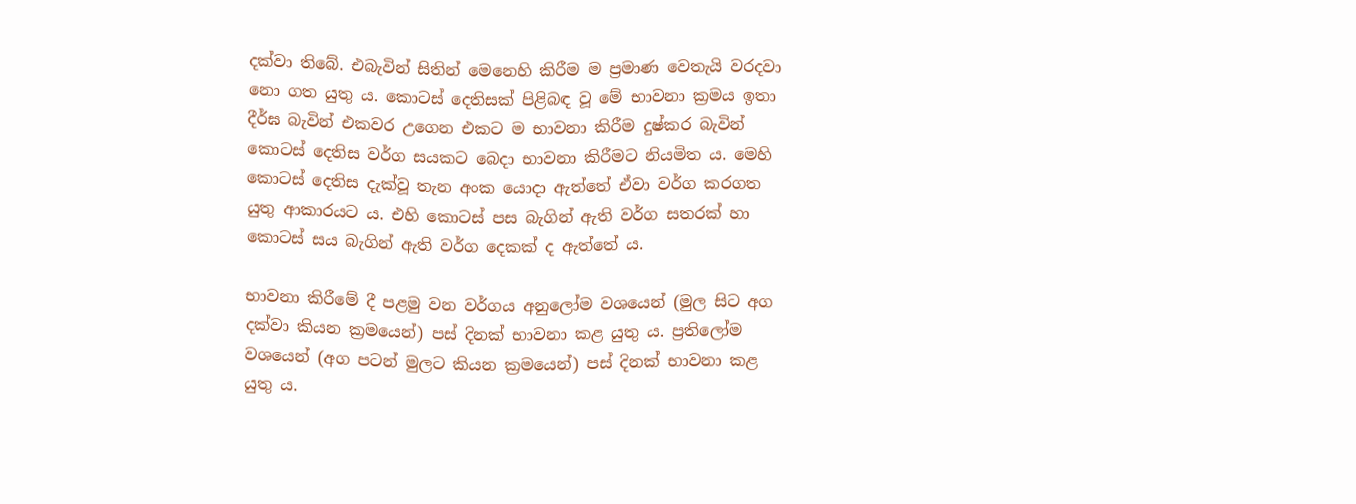දක්වා තිබේ. එබැවින් සිතින් මෙනෙහි කිරීම ම ප්‍ර‍මාණ වෙතැයි වරදවා නො ගත යුතු ය. කොටස් දෙතිසක් පිළිබඳ වූ මේ භාවනා ක්‍ර‍මය ඉතා දීර්ඝ බැවින් එකවර උගෙන එකට ම භාවනා කිරීම දුෂ්කර බැවින් කොටස් දෙතිස වර්ග සයකට බෙදා භාවනා කිරීමට නියමිත ය. මෙහි කොටස් දෙතිස දැක්වූ තැන අංක යොදා ඇත්තේ ඒවා වර්ග කරගත යුතු ආකාරයට ය. එහි කොටස් පස බැගින් ඇති වර්ග සතරක් හා කොටස් සය බැගින් ඇති වර්ග දෙකක් ද ඇත්තේ ය.

භාවනා කිරීමේ දී පළමු වන වර්ගය අනුලෝම වශයෙන් (මුල සිට අග දක්වා කියන ක්‍ර‍මයෙන්) පස් දිනක් භාවනා කළ යුතු ය. ප්‍ර‍තිලෝම වශයෙන් (අග පටන් මුලට කියන ක්‍ර‍මයෙන්) පස් දිනක් භාවනා කළ යුතු ය.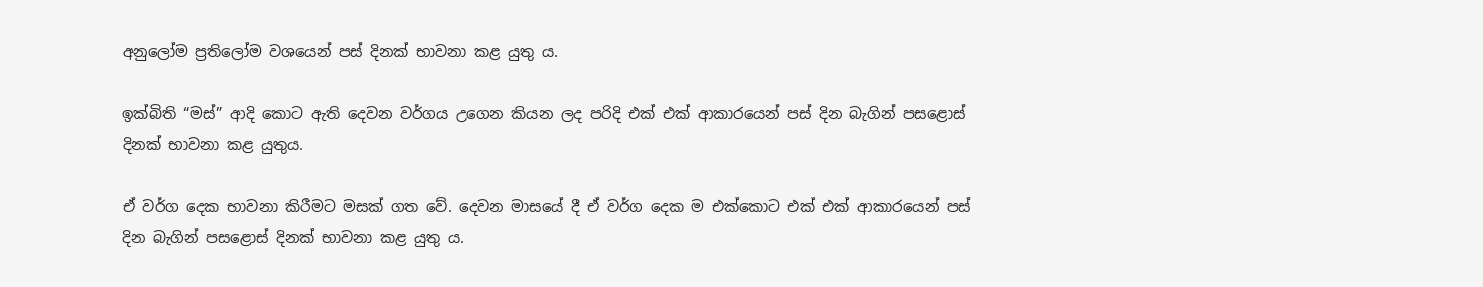අනුලෝම ප්‍ර‍තිලෝම වශයෙන් පස් දිනක් භාවනා කළ යුතු ය.

ඉක්බිති “මස්” ආදි කොට ඇති දෙවන වර්ගය උගෙන කියන ලද පරිදි එක් එක් ආකාරයෙන් පස් දින බැගින් පසළොස් දිනක් භාවනා කළ යුතුය.

ඒ වර්ග දෙක භාවනා කිරීමට මසක් ගත වේ. දෙවන මාසයේ දී ඒ වර්ග දෙක ම එක්කොට එක් එක් ආකාරයෙන් පස් දින බැගින් පසළොස් දිනක් භාවනා කළ යුතු ය.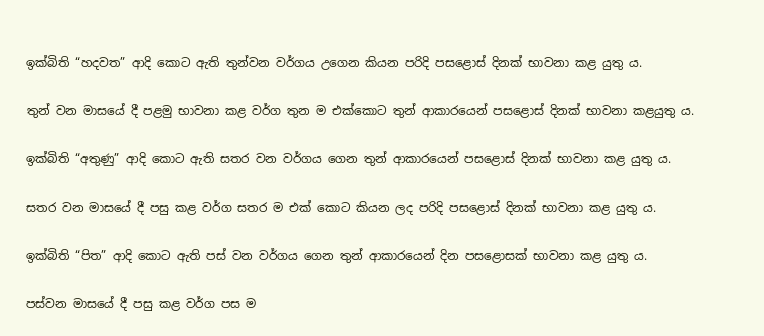ඉක්බිති “හදවත” ආදි කොට ඇති තුන්වන වර්ගය උගෙන කියන පරිදි පසළොස් දිනක් භාවනා කළ යුතු ය.

තුන් වන මාසයේ දී පළමු භාවනා කළ වර්ග තුන ම එක්කොට තුන් ආකාරයෙන් පසළොස් දිනක් භාවනා කළයුතු ය.

ඉක්බිති “අතුණු” ආදි කොට ඇති සතර වන වර්ගය ගෙන තුන් ආකාරයෙන් පසළොස් දිනක් භාවනා කළ යුතු ය.

සතර වන මාසයේ දී පසු කළ වර්ග සතර ම එක් කොට කියන ලද පරිදි පසළොස් දිනක් භාවනා කළ යුතු ය.

ඉක්බිති “පිත” ආදි කොට ඇති පස් වන වර්ගය ගෙන තුන් ආකාරයෙන් දින පසළොසක් භාවනා කළ යුතු ය.

පස්වන මාසයේ දී පසු කළ වර්ග පස ම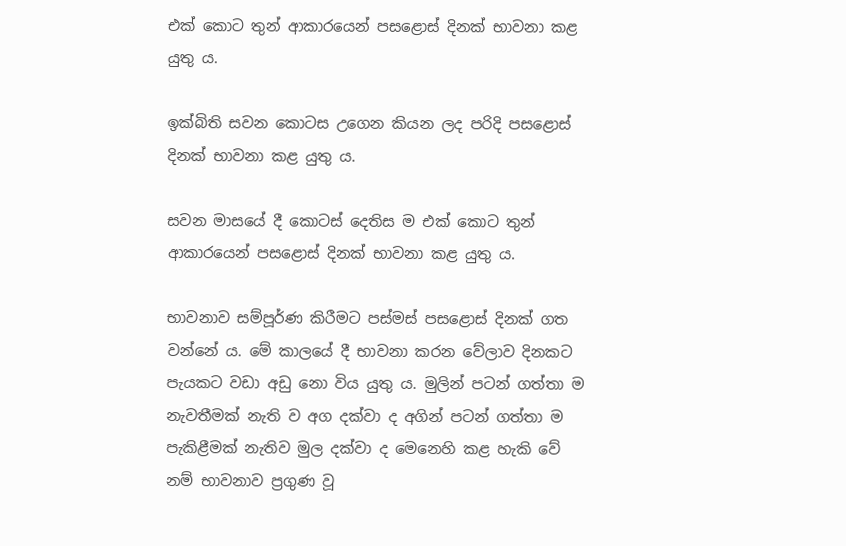එක් කොට තුන් ආකාරයෙන් පසළොස් දිනක් භාවනා කළ යුතු ය.

ඉක්බිති සවන කොටස උගෙන කියන ලද පරිදි පසළොස් දිනක් භාවනා කළ යුතු ය.

සවන මාසයේ දී කොටස් දෙතිස ම එක් කොට තුන් ආකාරයෙන් පසළොස් දිනක් භාවනා කළ යුතු ය.

භාවනාව සම්පූර්ණ කිරීමට පස්මස් පසළොස් දිනක් ගත වන්නේ ය. මේ කාලයේ දී භාවනා කරන වේලාව දිනකට පැයකට වඩා අඩු නො විය යුතු ය. මුලින් පටන් ගත්තා ම නැවතීමක් නැති ව අග දක්වා ද අගින් පටන් ගත්තා ම පැකිළීමක් නැතිව මුල දක්වා ද මෙනෙහි කළ හැකි වේ නම් භාවනාව ප්‍ර‍ගුණ වූ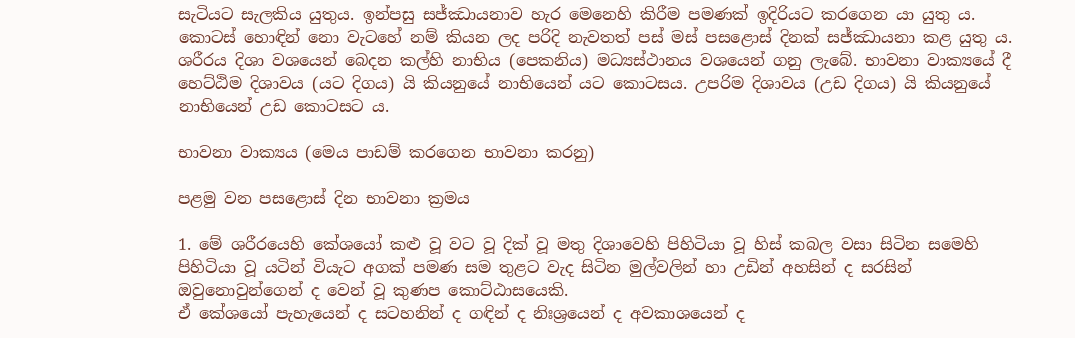සැටියට සැලකිය යුතුය. ඉන්පසු සජ්ඣායනාව හැර මෙනෙහි කිරීම පමණක් ඉදිරියට කරගෙන යා යුතු ය. කොටස් හොඳින් නො වැටහේ නම් කියන ලද පරිදි නැවතත් පස් මස් පසළොස් දිනක් සජ්ඣායනා කළ යුතු ය. ශරීරය දිශා වශයෙන් බෙදන කල්හි නාභිය (පෙකනිය) මධ්‍යස්ථානය වශයෙන් ගනු ලැබේ. භාවනා වාක්‍යයේ දී හෙට්ඨිම දිශාවය (යට දිගය) යි කියනුයේ නාභියෙන් යට කොටසය. උපරිම දිශාවය (උඩ දිගය) යි කියනුයේ නාභියෙන් උඩ කොටසට ය.

භාවනා වාක්‍යය (මෙය පාඩම් කරගෙන භාවනා කරනු)

පළමු වන පසළොස් දින භාවනා ක්‍ර‍මය

1. මේ ශරීරයෙහි කේශයෝ කළු වූ වට වූ දික් වූ මතු දිශාවෙහි පිහිටියා වූ හිස් කබල වසා සිටින සමෙහි පිහිටියා වූ යටින් වියැට අගක් පමණ සම තුළට වැද සිටින මුල්වලින් හා උඩින් අහසින් ද සරසින් ඔවුනොවුන්ගෙන් ද වෙන් වූ කුණප කොට්ඨාසයෙකි.
ඒ කේශයෝ පැහැයෙන් ද සටහනින් ද ගඳින් ද නිඃශ්‍රයෙන් ද අවකාශයෙන් ද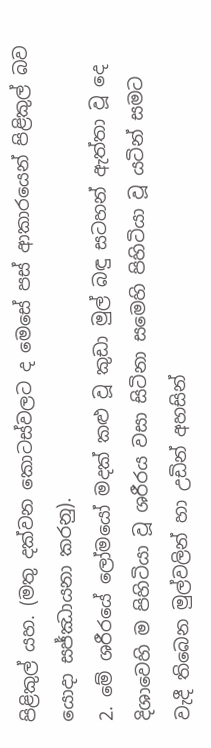පිළිකුල් යහ. (මතු දක්වන කොටස්වලට ද මෙසේ පස් ආකාරයෙන් පිළිකුල් බව යොදා සජ්ඣායනා කරනු).
2. මේ ශරීරයේ ලෝමයෝ මදක් කළු වූ කුඩා මුල් බඳු සටහන් ඇත්තා වූ දෙ දිශාවෙහි ම පිහිටියා වූ ශරීරය වසා සිටිනා සමෙහි පිහිටියා වූ යටින් සමට වැදී තිබෙන මුල්වලින් හා උඩින් අහසින්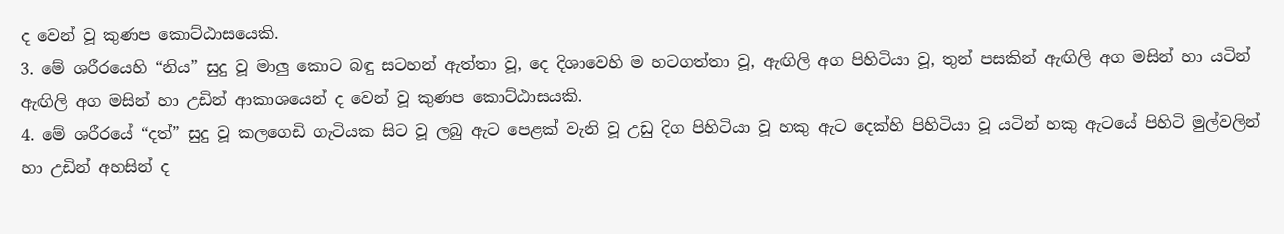ද වෙන් වූ කුණප කොට්ඨාසයෙකි.
3. මේ ශරීරයෙහි “නිය” සුදු වූ මාලු කොට බඳු සටහන් ඇත්තා වූ, දෙ දිශාවෙහි ම හටගත්තා වූ, ඇඟිලි අග පිහිටියා වූ, තුන් පසකින් ඇඟිලි අග මසින් හා යටින් ඇඟිලි අග මසින් හා උඩින් ආකාශයෙන් ද වෙන් වූ කුණප කොට්ඨාසයකි.
4. මේ ශරීරයේ “දත්” සුදු වූ කලගෙඩි ගැටියක සිට වූ ලබු ඇට පෙළක් වැනි වූ උඩු දිග පිහිටියා වූ හකු ඇට දෙක්හි පිහිටියා වූ යටින් හකු ඇටයේ පිහිටි මුල්වලින් හා උඩින් අහසින් ද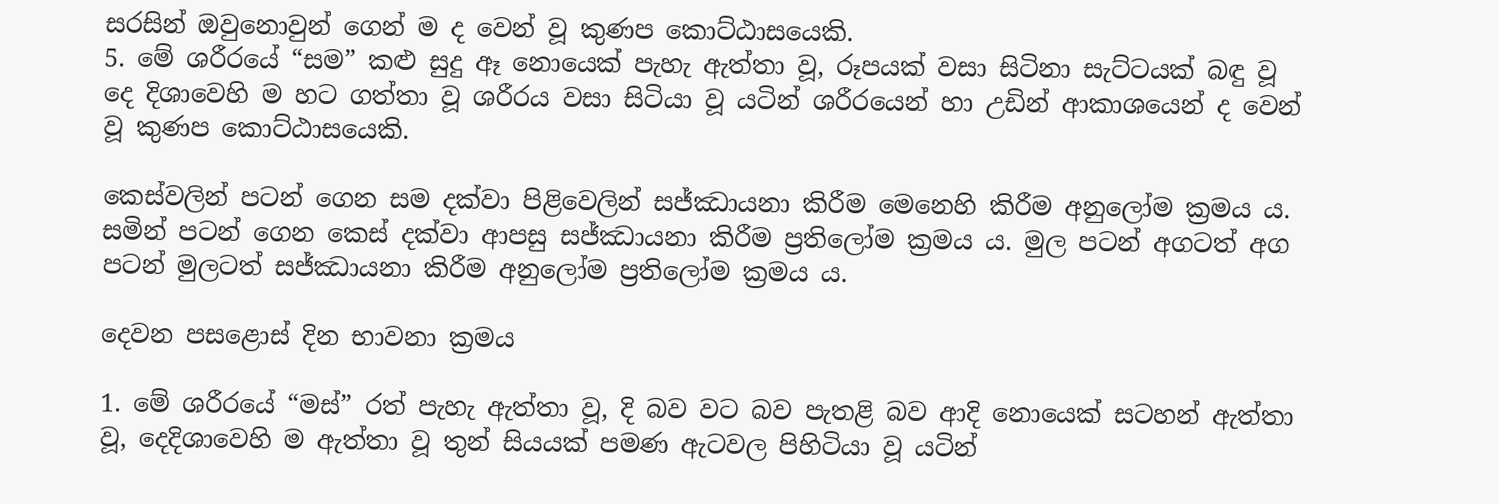සරසින් ඔවුනොවුන් ගෙන් ම ද වෙන් වූ කුණප කොට්ඨාසයෙකි.
5. මේ ශරීරයේ “සම” කළු සුදු ඈ නොයෙක් පැහැ ඇත්තා වූ, රූපයක් වසා සිටිනා සැට්ටයක් බඳු වූ දෙ දිශාවෙහි ම හට ගත්තා වූ ශරීරය වසා සිටියා වූ යටින් ශරීරයෙන් හා උඩින් ආකාශයෙන් ද වෙන් වූ කුණප කොට්ඨාසයෙකි.

කෙස්වලින් පටන් ගෙන සම දක්වා පිළිවෙලින් සජ්ඣායනා කිරීම මෙනෙහි කිරීම අනුලෝම ක්‍ර‍මය ය. සමින් පටන් ගෙන කෙස් දක්වා ආපසු සජ්ඣායනා කිරීම ප්‍ර‍තිලෝම ක්‍ර‍මය ය. මුල පටන් අගටත් අග පටන් මුලටත් සජ්ඣායනා කිරීම අනුලෝම ප්‍ර‍තිලෝම ක්‍ර‍මය ය.

දෙවන පසළොස් දින භාවනා ක්‍ර‍මය

1. මේ ශරීරයේ “මස්” රත් පැහැ ඇත්තා වූ, දි බව වට බව පැතළි බව ආදි නොයෙක් සටහන් ඇත්තා වූ, දෙදිශාවෙහි ම ඇත්තා වූ තුන් සියයක් පමණ ඇටවල පිහිටියා වූ යටින්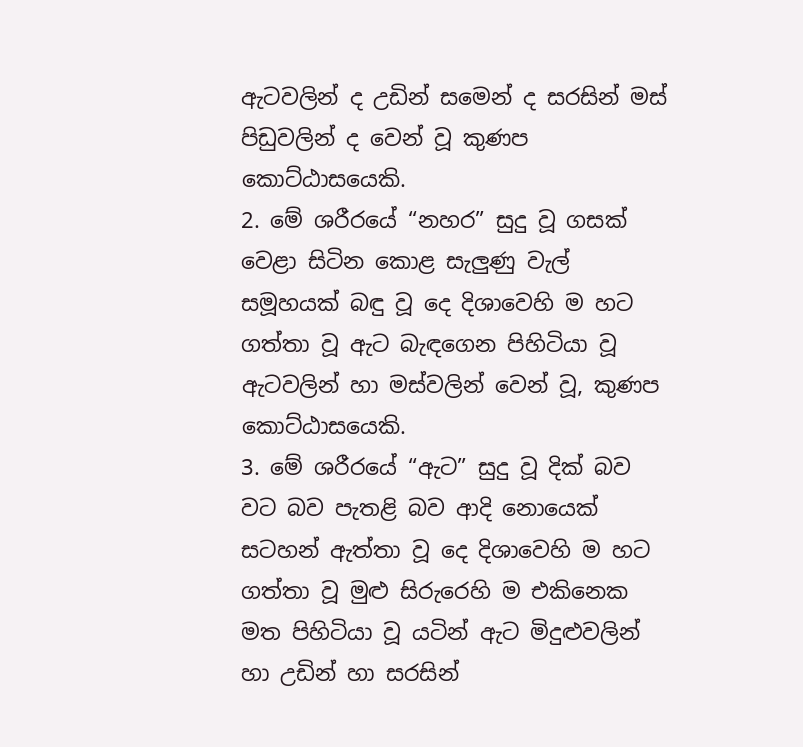ඇටවලින් ද උඩින් සමෙන් ද සරසින් මස් පිඩුවලින් ද වෙන් වූ කුණප කොට්ඨාසයෙකි.
2. මේ ශරීරයේ “නහර” සුදු වූ ගසක් වෙළා සිටින කොළ සැලුණු වැල් සමූහයක් බඳු වූ දෙ දිශාවෙහි ම හට ගත්තා වූ ඇට බැඳගෙන පිහිටියා වූ ඇටවලින් හා මස්වලින් වෙන් වූ, කුණප කොට්ඨාසයෙකි.
3. මේ ශරීරයේ “ඇට” සුදු වූ දික් බව වට බව පැතළි බව ආදි නොයෙක් සටහන් ඇත්තා වූ දෙ දිශාවෙහි ම හට ගත්තා වූ මුළු සිරුරෙහි ම එකිනෙක මත පිහිටියා වූ යටින් ඇට මිදුළුවලින් හා උඩින් හා සරසින්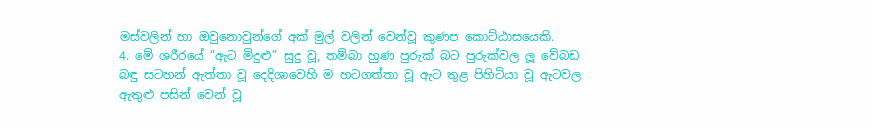මස්වලින් හා ඔවුනොවුන්ගේ අක් මුල් වලින් වෙන්වූ කුණප කොට්ඨාසයෙකි.
4. මේ ශරීරයේ “ඇට මිදුළු” සුදු වූ, තම්බා හුණ පුරුක් බට පුරුක්වල ලූ වේබඩ බඳු සටහන් ඇත්තා වූ දෙදිශාවෙහි ම හටගත්තා වූ ඇට තුළ පිහිටියා වූ ඇටවල ඇතුළු පසින් වෙන් වූ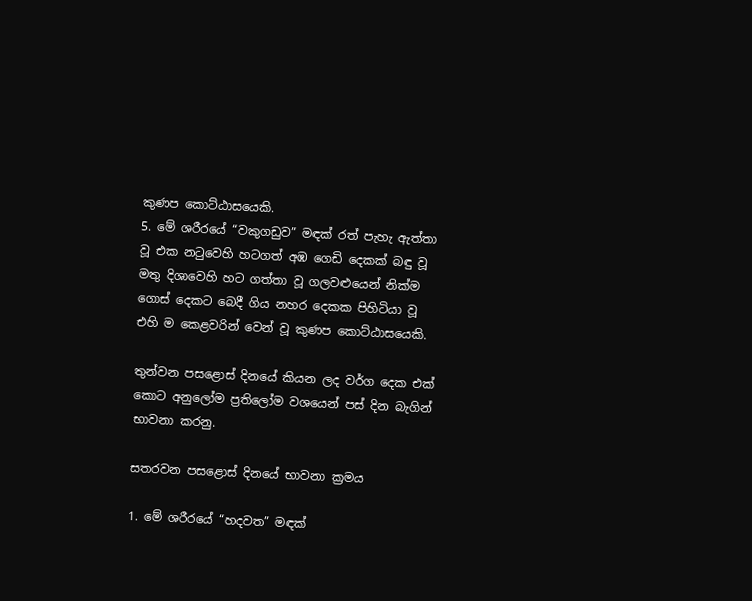කුණප කොට්ඨාසයෙකි.
5. මේ ශරීරයේ “වකුගඩුව” මඳක් රත් පැහැ ඇත්තා වූ එක නටුවෙහි හටගත් අඹ ගෙඩි දෙකක් බඳු වූ මතු දිශාවෙහි හට ගත්තා වූ ගලවළුයෙන් නික්ම ගොස් දෙකට බෙදී ගිය නහර දෙකක පිහිටියා වූ එහි ම කෙළවරින් වෙන් වූ කුණප කොට්ඨාසයෙකි.

තුන්වන පසළොස් දිනයේ කියන ලද වර්ග දෙක එක් කොට අනුලෝම ප්‍ර‍තිලෝම වශයෙන් පස් දින බැගින් භාවනා කරනු.

සතරවන පසළොස් දිනයේ භාවනා ක්‍ර‍මය

1. මේ ශරීරයේ “හදවත” මඳක්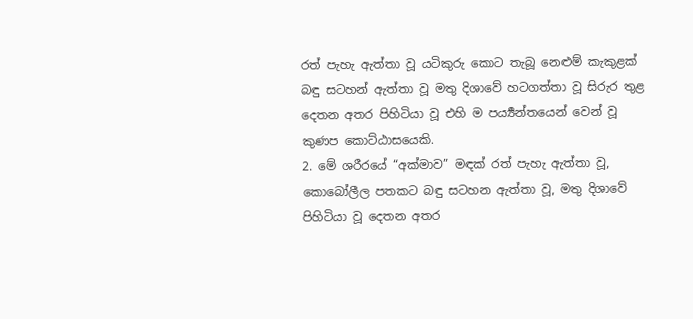රත් පැහැ ඇත්තා වූ යටිකුරු කොට තැබූ නෙළුම් කැකුළක් බඳු සටහන් ඇත්තා වූ මතු දිශාවේ හටගත්තා වූ සිරුර තුළ දෙතන අතර පිහිටියා වූ එහි ම පර්‍ය්‍යන්තයෙන් වෙන් වූ කුණප කොට්ඨාසයෙකි.
2. මේ ශරීරයේ “අක්මාව” මඳක් රත් පැහැ ඇත්තා වූ, කොබෝලීල පතකට බඳු සටහන ඇත්තා වූ, මතු දිශාවේ පිහිටියා වූ දෙතන අතර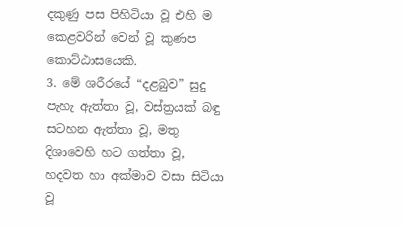දකුණු පස පිහිටියා වූ එහි ම කෙළවරින් වෙන් වූ කුණප කොට්ඨාසයෙකි.
3. මේ ශරීරයේ “දළබුව” සුදු පැහැ ඇත්තා වූ, වස්ත්‍ර‍යක් බඳු සටහන ඇත්තා වූ, මතු දිශාවෙහි හට ගත්තා වූ, හදවත හා අක්මාව වසා සිටියා වූ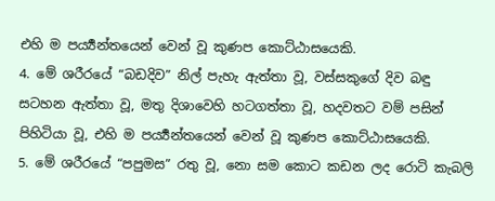එහි ම පර්‍ය්‍යන්තයෙන් වෙන් වූ කුණප කොට්ඨාසයෙකි.
4. මේ ශරීරයේ “බඩදිව” නිල් පැහැ ඇත්තා වූ, වස්සකුගේ දිව බඳු සටහන ඇත්තා වූ, මතු දිශාවෙහි හටගත්තා වූ, හදවතට වම් පසින් පිහිටියා වූ, එහි ම පර්‍ය්‍යන්තයෙන් වෙන් වූ කුණප කොට්ඨාසයෙකි.
5. මේ ශරීරයේ “පපුමස” රතු වූ, නො සම කොට කඩන ලද රොටි කැබලි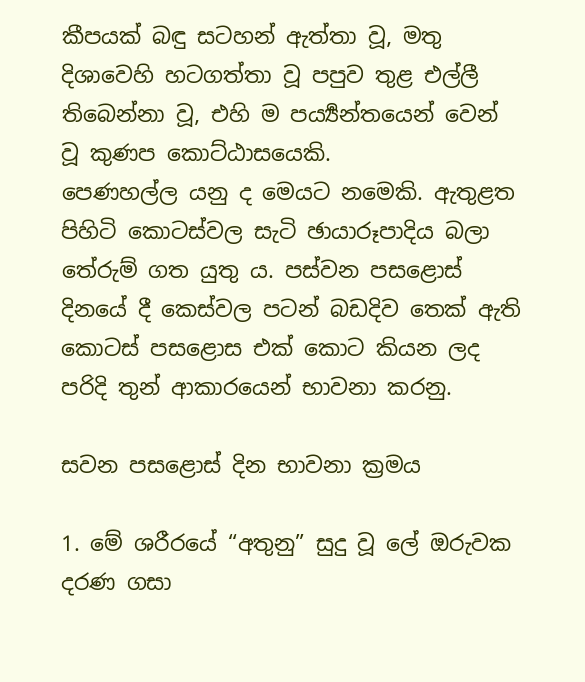කීපයක් බඳු සටහන් ඇත්තා වූ, මතු දිශාවෙහි හටගත්තා වූ පපුව තුළ එල්ලී තිබෙන්නා වූ, එහි ම පර්‍ය්‍යන්තයෙන් වෙන් වූ කුණප කොට්ඨාසයෙකි.
පෙණහල්ල යනු ද මෙයට නමෙකි. ඇතුළත පිහිටි කොටස්වල සැටි ඡායාරූපාදිය බලා තේරුම් ගත යුතු ය. පස්වන පසළොස් දිනයේ දී කෙස්වල පටන් බඩදිව තෙක් ඇති කොටස් පසළොස එක් කොට කියන ලද පරිදි තුන් ආකාරයෙන් භාවනා කරනු.

සවන පසළොස් දින භාවනා ක්‍ර‍මය

1. මේ ශරීරයේ “අතුනු” සුදු වූ ලේ ඔරුවක දරණ ගසා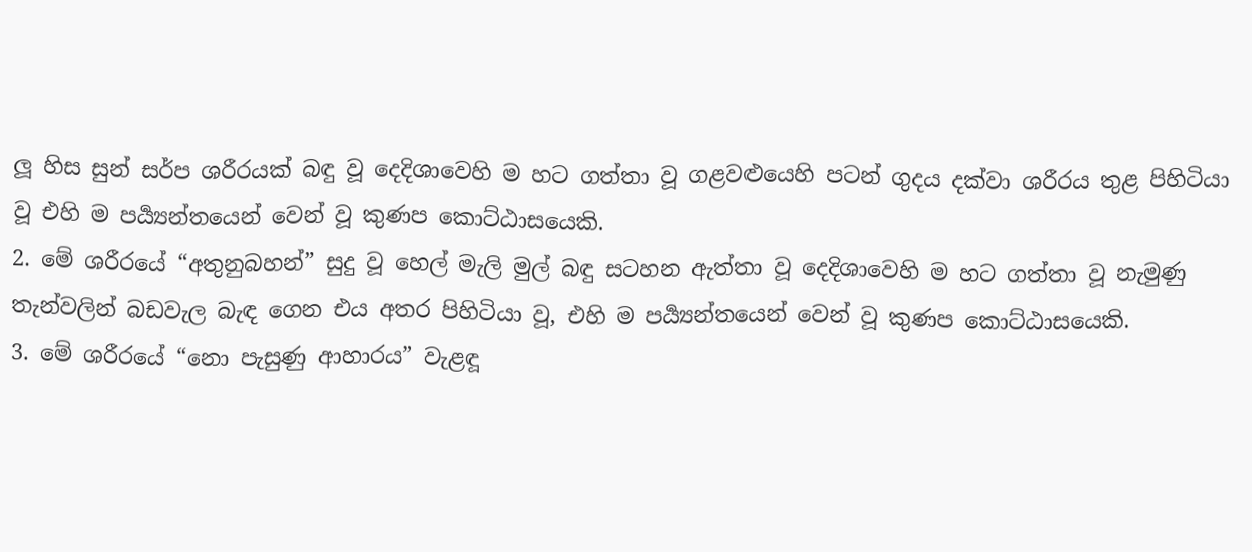ලූ හිස සුන් සර්ප ශරීරයක් බඳු වූ දෙදිශාවෙහි ම හට ගත්තා වූ ගළවළුයෙහි පටන් ගුදය දක්වා ශරීරය තුළ පිහිටියා වූ එහි ම පර්‍ය්‍යන්තයෙන් වෙන් වූ කුණප කොට්ඨාසයෙකි.
2. මේ ශරීරයේ “අතුනුබහන්” සුදු වූ හෙල් මැලි මුල් බඳු සටහන ඇත්තා වූ දෙදිශාවෙහි ම හට ගත්තා වූ නැමුණු තැන්වලින් බඩවැල බැඳ ගෙන එය අතර පිහිටියා වූ, එහි ම පර්‍ය්‍යන්තයෙන් වෙන් වූ කුණප කොට්ඨාසයෙකි.
3. මේ ශරීරයේ “නො පැසුණු ආහාරය” වැළඳූ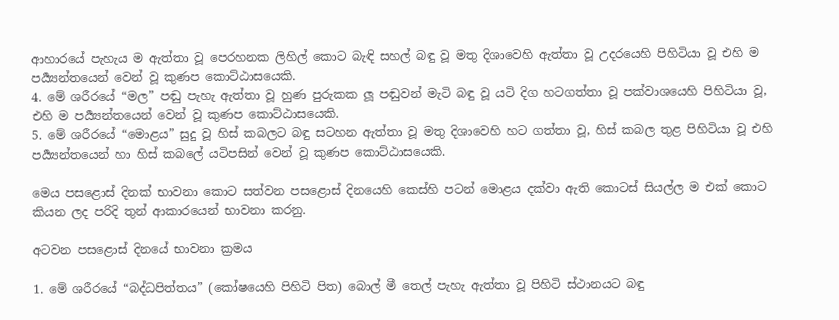ආහාරයේ පැහැය ම ඇත්තා වූ පෙරහනක ලිහිල් කොට බැඳි සහල් බඳු වූ මතු දිශාවෙහි ඇත්තා වූ උදරයෙහි පිහිටියා වූ එහි ම පර්‍ය්‍යන්තයෙන් වෙන් වූ කුණප කොට්ඨාසයෙකි.
4. මේ ශරීරයේ “මල” පඬු පැහැ ඇත්තා වූ හුණ පුරුකක ලූ පඬුවන් මැටි බඳු වූ යටි දිග හටගත්තා වූ පක්වාශයෙහි පිහිටියා වූ, එහි ම පර්‍ය්‍යන්තයෙන් වෙන් වූ කුණප කොට්ඨාසයෙකි.
5. මේ ශරීරයේ “මොළය” සුදු වූ හිස් කබලට බඳු සටහන ඇත්තා වූ මතු දිශාවෙහි හට ගත්තා වූ, හිස් කබල තුළ පිහිටියා වූ එහි පර්‍ය්‍යන්තයෙන් හා හිස් කබලේ යටිපසින් වෙන් වූ කුණප කොට්ඨාසයෙකි.

මෙය පසළොස් දිනක් භාවනා කොට සත්වන පසළොස් දිනයෙහි කෙස්හි පටන් මොළය දක්වා ඇති කොටස් සියල්ල ම එක් කොට කියන ලද පරිදි තුන් ආකාරයෙන් භාවනා කරනු.

අටවන පසළොස් දිනයේ භාවනා ක්‍ර‍මය

1. මේ ශරීරයේ “බද්ධපිත්තය” (කෝෂයෙහි පිහිටි පිත) බොල් මී තෙල් පැහැ ඇත්තා වූ පිහිටි ස්ථානයට බඳු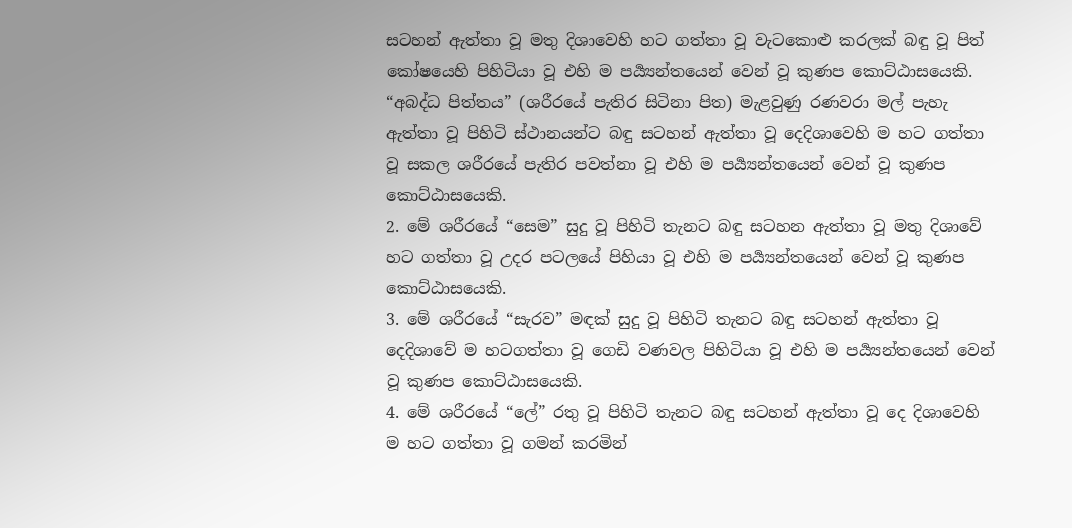සටහන් ඇත්තා වූ මතු දිශාවෙහි හට ගත්තා වූ වැටකොළු කරලක් බඳු වූ පිත් කෝෂයෙහි පිහිටියා වූ එහි ම පර්‍ය්‍යන්තයෙන් වෙන් වූ කුණප කොට්ඨාසයෙකි. “අබද්ධ පිත්තය” (ශරීරයේ පැතිර සිටිනා පිත) මැළවුණු රණවරා මල් පැහැ ඇත්තා වූ පිහිටි ස්ථානයන්ට බඳු සටහන් ඇත්තා වූ දෙදිශාවෙහි ම හට ගත්තා වූ සකල ශරීරයේ පැතිර පවත්නා වූ එහි ම පර්‍ය්‍යන්තයෙන් වෙන් වූ කුණප කොට්ඨාසයෙකි.
2. මේ ශරීරයේ “සෙම” සුදු වූ පිහිටි තැනට බඳු සටහන ඇත්තා වූ මතු දිශාවේ හට ගත්තා වූ උදර පටලයේ පිහියා වූ එහි ම පර්‍ය්‍යන්තයෙන් වෙන් වූ කුණප කොට්ඨාසයෙකි.
3. මේ ශරීරයේ “සැරව” මඳක් සුදු වූ පිහිටි තැනට බඳු සටහන් ඇත්තා වූ දෙදිශාවේ ම හටගත්තා වූ ගෙඩි වණවල පිහිටියා වූ එහි ම පර්‍ය්‍යන්තයෙන් වෙන් වූ කුණප කොට්ඨාසයෙකි.
4. මේ ශරීරයේ “ලේ” රතු වූ පිහිටි තැනට බඳු සටහන් ඇත්තා වූ දෙ දිශාවෙහි ම හට ගත්තා වූ ගමන් කරමින්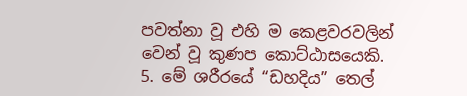පවත්නා වූ එහි ම කෙළවරවලින් වෙන් වූ කුණප කොට්ඨාසයෙකි.
5. මේ ශරීරයේ “ඩහදිය” තෙල්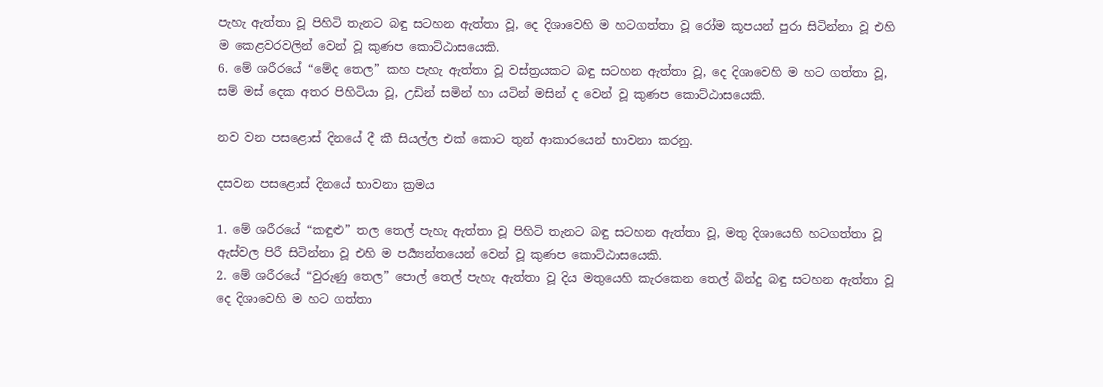පැහැ ඇත්තා වූ පිහිටි තැනට බඳු සටහන ඇත්තා වූ, දෙ දිශාවෙහි ම හටගත්තා වූ රෝම කූපයන් පුරා සිටින්නා වූ එහි ම කෙළවරවලින් වෙන් වූ කුණප කොට්ඨාසයෙකි.
6. මේ ශරීරයේ “මේද තෙල” කහ පැහැ ඇත්තා වූ වස්ත්‍ර‍යකට බඳු සටහන ඇත්තා වූ, දෙ දිශාවෙහි ම හට ගත්තා වූ, සම් මස් දෙක අතර පිහිටියා වූ, උඩින් සමින් හා යටින් මසින් ද වෙන් වූ කුණප කොට්ඨාසයෙකි.

නව වන පසළොස් දිනයේ දී කී සියල්ල එක් කොට තුන් ආකාරයෙන් භාවනා කරනු.

දසවන පසළොස් දිනයේ භාවනා ක්‍ර‍මය

1. මේ ශරීරයේ “කඳුළු” තල තෙල් පැහැ ඇත්තා වූ පිහිටි තැනට බඳු සටහන ඇත්තා වූ, මතු දිශායෙහි හටගත්තා වූ ඇස්වල පිරී සිටින්නා වූ එහි ම පර්‍ය්‍යන්තයෙන් වෙන් වූ කුණප කොට්ඨාසයෙකි.
2. මේ ශරීරයේ “වුරුණු තෙල” පොල් තෙල් පැහැ ඇත්තා වූ දිය මතුයෙහි කැරකෙන තෙල් බින්දු බඳු සටහන ඇත්තා වූ දෙ දිශාවෙහි ම හට ගත්තා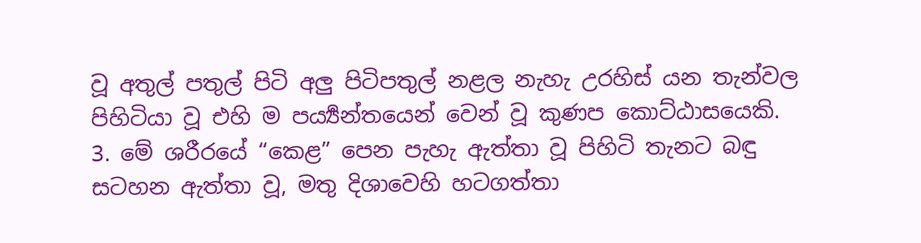වූ අතුල් පතුල් පිටි අලු පිටිපතුල් නළල නැහැ උරහිස් යන තැන්වල පිහිටියා වූ එහි ම පර්‍ය්‍යන්තයෙන් වෙන් වූ කුණප කොට්ඨාසයෙකි.
3. මේ ශරීරයේ “කෙළ” පෙන පැහැ ඇත්තා වූ පිහිටි තැනට බඳු සටහන ඇත්තා වූ, මතු දිශාවෙහි හටගත්තා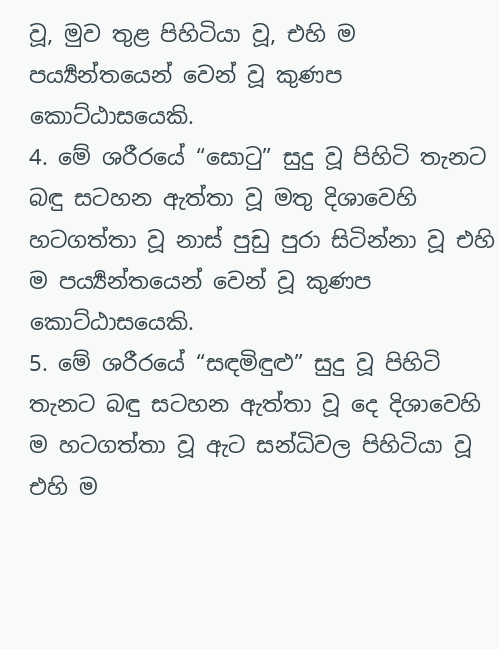වූ, මුව තුළ පිහිටියා වූ, එහි ම පර්‍ය්‍යන්තයෙන් වෙන් වූ කුණප කොට්ඨාසයෙකි.
4. මේ ශරීරයේ “සොටු” සුදු වූ පිහිටි තැනට බඳු සටහන ඇත්තා වූ මතු දිශාවෙහි හටගත්තා වූ නාස් පුඩු පුරා සිටින්නා වූ එහි ම පර්‍ය්‍යන්තයෙන් වෙන් වූ කුණප කොට්ඨාසයෙකි.
5. මේ ශරීරයේ “සඳමිඳුළු” සුදු වූ පිහිටි තැනට බඳු සටහන ඇත්තා වූ දෙ දිශාවෙහි ම හටගත්තා වූ ඇට සන්ධිවල පිහිටියා වූ එහි ම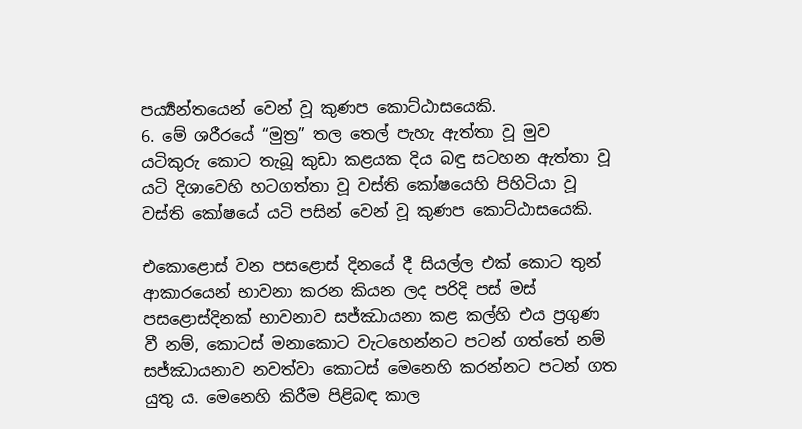පර්‍ය්‍යන්තයෙන් වෙන් වූ කුණප කොට්ඨාසයෙකි.
6. මේ ශරීරයේ “මුත්‍ර” තල තෙල් පැහැ ඇත්තා වූ මුව යටිකුරු කොට තැබූ කුඩා කළයක දිය බඳු සටහන ඇත්තා වූ යටි දිශාවෙහි හටගත්තා වූ වස්ති කෝෂයෙහි පිහිටියා වූ වස්ති කෝෂයේ යටි පසින් වෙන් වූ කුණප කොට්ඨාසයෙකි.

එකොළොස් වන පසළොස් දිනයේ දී සියල්ල එක් කොට තුන් ආකාරයෙන් භාවනා කරන කියන ලද පරිදි පස් මස් පසළොස්දිනක් භාවනාව සජ්ඣායනා කළ කල්හි එය ප්‍ර‍ගුණ වී නම්, කොටස් මනාකොට වැටහෙන්නට පටන් ගත්තේ නම් සජ්ඣායනාව නවත්වා කොටස් මෙනෙහි කරන්නට පටන් ගත යුතු ය. මෙනෙහි කිරීම පිළිබඳ කාල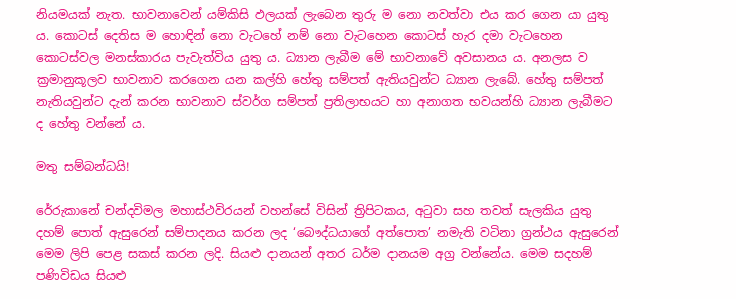නියමයක් නැත. භාවනාවෙන් යම්කිසි ඵලයක් ලැබෙන තුරු ම නො නවත්වා එය කර ගෙන යා යුතු ය. කොටස් දෙතිස ම හොඳින් නො වැටහේ නම් නො වැටහෙන කොටස් හැර දමා වැටහෙන කොටස්වල මනස්කාරය පැවැත්විය යුතු ය. ධ්‍යාන ලැබීම මේ භාවනාවේ අවසානය ය. අනලස ව ක්‍ර‍මානුකූලව භාවනාව කරගෙන යන කල්හි හේතු සම්පත් ඇතියවුන්ට ධ්‍යාන ලැබේ. හේතු සම්පත් නැතියවුන්ට දැන් කරන භාවනාව ස්වර්ග සම්පත් ප්‍ර‍තිලාභයට හා අනාගත භවයන්හි ධ්‍යාන ලැබීමට ද හේතු වන්නේ ය.

මතු සම්බන්ධයි!

රේරුකානේ චන්දවිමල මහාස්ථවිරයන් වහන්සේ විසින් ත්‍රිපිටකය, අටුවා සහ තවත් සැලකිය යුතු දහම් පොත් ඇසුරෙන් සම්පාදනය කරන ලද ‘බෞද්ධයාගේ අත්පොත’ නමැති වටිනා ග්‍රන්ථය ඇසුරෙන් මෙම ලිපි පෙළ සකස් කරන ලදි. සියළු දානයන් අතර ධර්ම දානයම අග්‍ර වන්නේය. මෙම සදහම් පණිවිඩය සියළු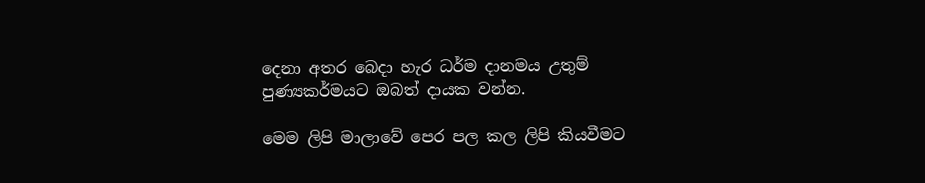දෙනා අතර බෙදා හැර ධර්ම දානමය උතුම් පුණ්‍යකර්මයට ඔබත් දායක වන්න.

මෙම ලිපි මාලාවේ පෙර පල කල ලිපි කියවීමට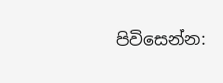පිවිසෙන්න: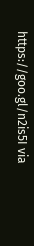https://goo.gl/n2is5I via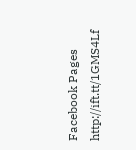Facebook Pages http://ift.tt/1GMS4Lf